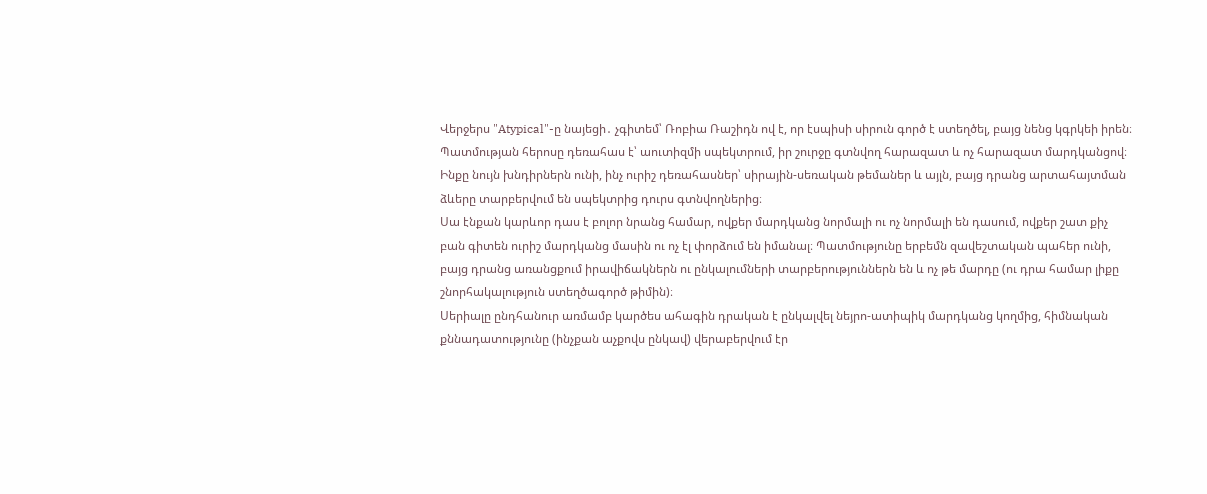Վերջերս "Atypical"-ը նայեցի․ չգիտեմ՝ Ռոբիա Ռաշիդն ով է, որ էսպիսի սիրուն գործ է ստեղծել, բայց նենց կգրկեի իրեն։
Պատմության հերոսը դեռահաս է՝ աուտիզմի սպեկտրում, իր շուրջը գտնվող հարազատ և ոչ հարազատ մարդկանցով։ Ինքը նույն խնդիրներն ունի, ինչ ուրիշ դեռահասներ՝ սիրային-սեռական թեմաներ և այլն, բայց դրանց արտահայտման ձևերը տարբերվում են սպեկտրից դուրս գտնվողներից։
Սա էնքան կարևոր դաս է բոլոր նրանց համար, ովքեր մարդկանց նորմալի ու ոչ նորմալի են դասում, ովքեր շատ քիչ բան գիտեն ուրիշ մարդկանց մասին ու ոչ էլ փորձում են իմանալ։ Պատմությունը երբեմն զավեշտական պահեր ունի, բայց դրանց առանցքում իրավիճակներն ու ընկալումների տարբերություններն են և ոչ թե մարդը (ու դրա համար լիքը շնորհակալություն ստեղծագործ թիմին)։
Սերիալը ընդհանուր առմամբ կարծես ահագին դրական է ընկալվել նեյրո-ատիպիկ մարդկանց կողմից, հիմնական քննադատությունը (ինչքան աչքովս ընկավ) վերաբերվում էր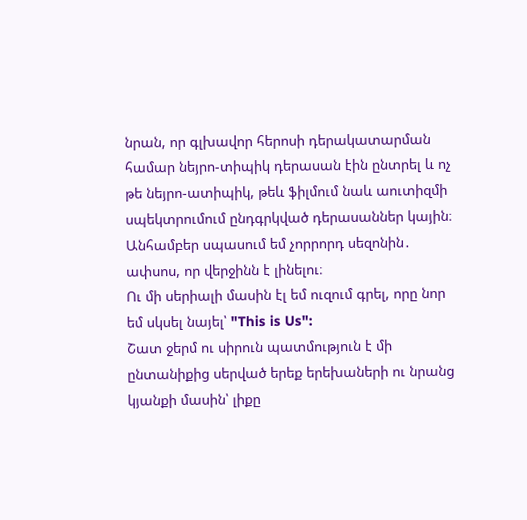նրան, որ գլխավոր հերոսի դերակատարման համար նեյրո-տիպիկ դերասան էին ընտրել և ոչ թե նեյրո-ատիպիկ, թեև ֆիլմում նաև աուտիզմի սպեկտրումում ընդգրկված դերասաններ կային։
Անհամբեր սպասում եմ չորրորդ սեզոնին․ ափսոս, որ վերջինն է լինելու։
Ու մի սերիալի մասին էլ եմ ուզում գրել, որը նոր եմ սկսել նայել՝ "This is Us":
Շատ ջերմ ու սիրուն պատմություն է մի ընտանիքից սերված երեք երեխաների ու նրանց կյանքի մասին՝ լիքը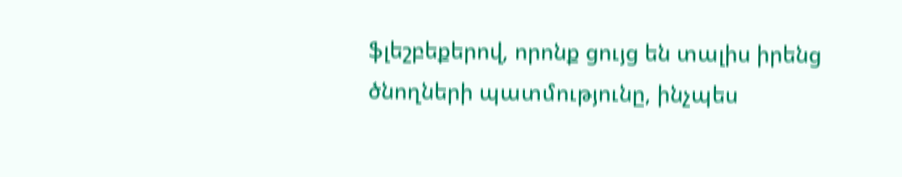ֆլեշբեքերով, որոնք ցույց են տալիս իրենց ծնողների պատմությունը, ինչպես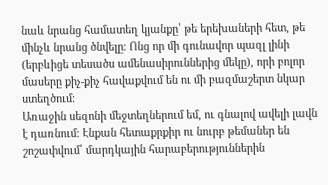նաև նրանց համատեղ կյանքը՝ թե երեխաների հետ, թե մինչև նրանց ծնվելը։ Ոնց որ մի գունավոր պազլ լինի (երբևիցե տեսածս ամենասիրուններից մեկը), որի բոլոր մասերը քիչ-քիչ հավաքվում են ու մի բազմաշերտ նկար ստեղծում։
Առաջին սեզոնի մեջտեղներում եմ, ու գնալով ավելի լավն է դառնում։ Էնքան հետաքրքիր ու նուրբ թեմաներ են շոշափվում՝ մարդկային հարաբերություններին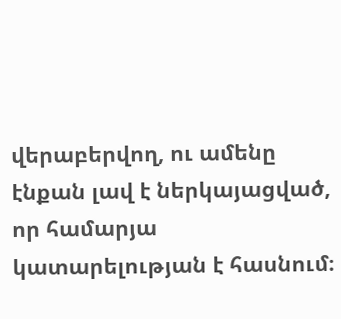վերաբերվող, ու ամենը էնքան լավ է ներկայացված, որ համարյա կատարելության է հասնում։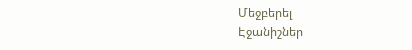Մեջբերել
Էջանիշներ